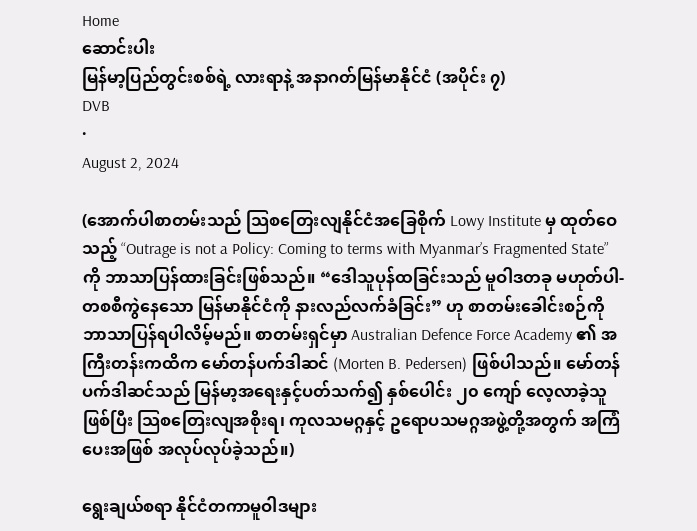Home
ဆောင်းပါး
မြန်မာ့ပြည်တွင်းစစ်ရဲ့ လားရာနဲ့ အနာဂတ်မြန်မာနိုင်ငံ (အပိုင်း ၇)
DVB
·
August 2, 2024

(အောက်ပါစာတမ်းသည် သြစတြေးလျနိုင်ငံအခြေစိုက် Lowy Institute မှ ထုတ်ဝေသည့် “Outrage is not a Policy: Coming to terms with Myanmar’s Fragmented State” ကို ဘာသာပြန်ထားခြင်းဖြစ်သည်။ “ဒေါသူပုန်ထခြင်းသည် မူဝါဒတခု မဟုတ်ပါ- တစစီကွဲနေသော မြန်မာနိုင်ငံကို နားလည်လက်ခံခြင်း” ဟု စာတမ်းခေါင်းစဉ်ကို ဘာသာပြန်ရပါလိမ့်မည်။ စာတမ်းရှင်မှာ Australian Defence Force Academy ၏ အကြီးတန်းကထိက မော်တန်ပက်ဒါဆင် (Morten B. Pedersen) ဖြစ်ပါသည်။ မော်တန်ပက်ဒါဆင်သည် မြန်မာ့အရေးနှင့်ပတ်သက်၍ နှစ်ပေါင်း ၂၀ ကျော် လေ့လာခဲ့သူဖြစ်ပြီး သြစတြေးလျအစိုးရ၊ ကုလသမဂ္ဂနှင့် ဥရောပသမဂ္ဂအဖွဲ့တို့အတွက် အကြံပေးအဖြစ် အလုပ်လုပ်ခဲ့သည်။)

ရွေးချယ်စရာ နိုင်ငံတကာမူဝါဒများ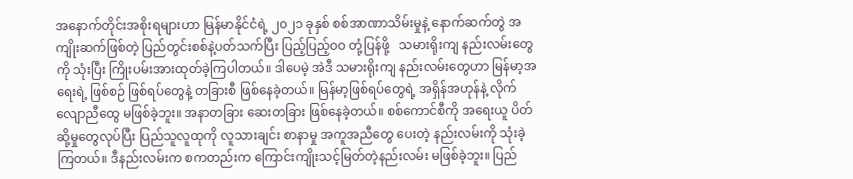အနောက်တိုင်းအစိုးရများဟာ မြန်မာနိုင်ငံရဲ့ ၂၀၂၁ ခုနှစ် စစ်အာဏာသိမ်းမှုနဲ့ နောက်ဆက်တွဲ အကျိုးဆက်ဖြစ်တဲ့ ပြည်တွင်းစစ်နဲ့ပတ်သက်ပြီး ပြည့်ပြည့်ဝဝ တုံ့ပြန်ဖို့   သမားရိုးကျ နည်းလမ်းတွေကို သုံးပြီး ကြိုးပမ်းအားထုတ်ခဲ့ကြပါတယ်။ ဒါပေမဲ့ အဲဒီ သမားရိုးကျ နည်းလမ်းတွေဟာ မြန်မာ့အရေးရဲ့ ဖြစ်စဉ် ဖြစ်ရပ်တွေနဲ့ တခြားစီ ဖြစ်နေခဲ့တယ်။ မြန်မာ့ဖြစ်ရပ်တွေရဲ့ အရှိန်အဟုန်နဲ့ လိုက်လျောညီထွေ မဖြစ်ခဲ့ဘူး။ အနာတခြား ဆေးတခြား ဖြစ်နေခဲ့တယ်။ စစ်ကောင်စီကို အရေးယူ ပိတ်ဆို့မှုတွေလုပ်ပြီး ပြည်သူလူထုကို လူသားချင်း စာနာမှု အကူအညီတွေ ပေးတဲ့ နည်းလမ်းကို သုံးခဲ့ကြတယ်။ ဒီနည်းလမ်းက စကတည်းက ကြောင်းကျိုးသင့်မြတ်တဲ့နည်းလမ်း မဖြစ်ခဲ့ဘူး။ ပြည်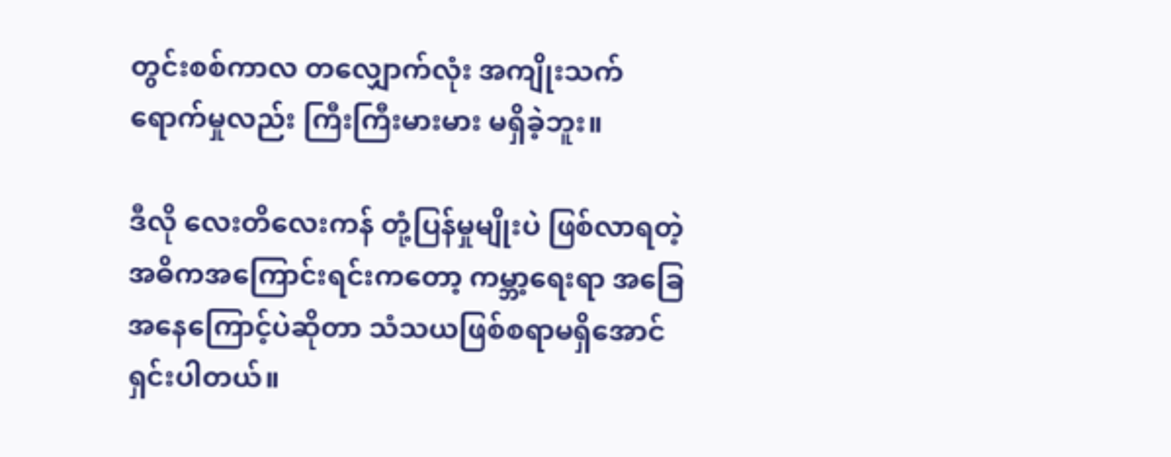တွင်းစစ်ကာလ တလျှောက်လုံး အကျိုးသက်ရောက်မှုလည်း ကြီးကြီးမားမား မရှိခဲ့ဘူး။

ဒီလို လေးတိလေးကန် တုံ့ပြန်မှုမျိုးပဲ ဖြစ်လာရတဲ့ အဓိကအကြောင်းရင်းကတော့ ကမ္ဘာ့ရေးရာ အခြေအနေကြောင့်ပဲဆိုတာ သံသယဖြစ်စရာမရှိအောင် ရှင်းပါတယ်။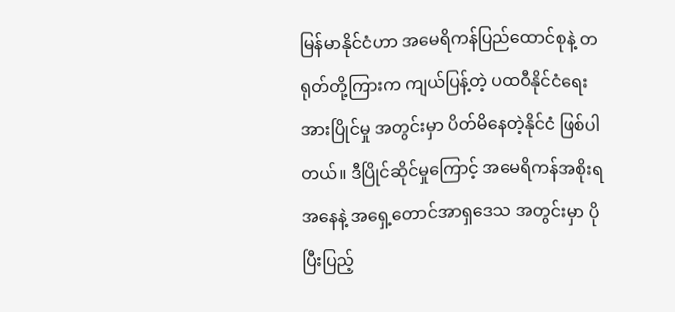မြန်မာနိုင်ငံဟာ အမေရိကန်ပြည်ထောင်စုနဲ့ တရုတ်တို့ကြားက ကျယ်ပြန့်တဲ့ ပထဝီနိုင်ငံရေး အားပြိုင်မှု အတွင်းမှာ ပိတ်မိနေတဲ့နိုင်ငံ ဖြစ်ပါတယ်။ ဒီပြိုင်ဆိုင်မှုကြောင့် အမေရိကန်အစိုးရအနေနဲ့ အရှေ့တောင်အာရှဒေသ အတွင်းမှာ ပိုပြီးပြည့်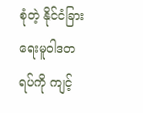စုံတဲ့ နိုင်ငံခြားရေးမူဝါဒတရပ်ကို ကျင့်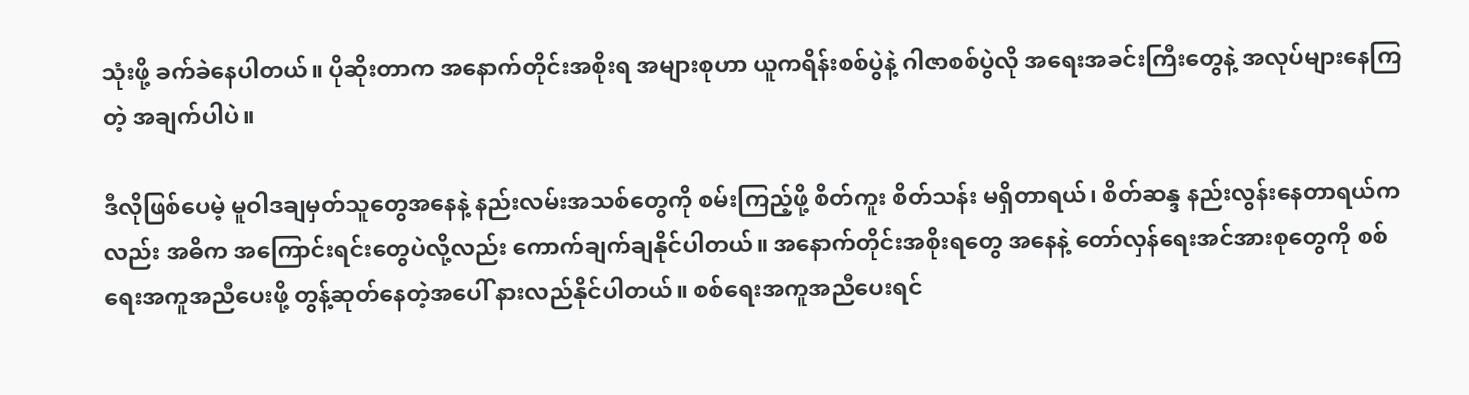သုံးဖို့ ခက်ခဲနေပါတယ်။ ပိုဆိုးတာက အနောက်တိုင်းအစိုးရ အများစုဟာ ယူကရိန်းစစ်ပွဲနဲ့ ဂါဇာစစ်ပွဲလို အရေးအခင်းကြီးတွေနဲ့ အလုပ်များနေကြတဲ့ အချက်ပါပဲ။

ဒီလိုဖြစ်ပေမဲ့ မူဝါဒချမှတ်သူတွေအနေနဲ့ နည်းလမ်းအသစ်တွေကို စမ်းကြည့်ဖို့ စိတ်ကူး စိတ်သန်း မရှိတာရယ်၊ စိတ်ဆန္ဒ နည်းလွန်းနေတာရယ်ကလည်း အဓိက အကြောင်းရင်းတွေပဲလို့လည်း ကောက်ချက်ချနိုင်ပါတယ်။ အနောက်တိုင်းအစိုးရတွေ အနေနဲ့ တော်လှန်ရေးအင်အားစုတွေကို စစ်ရေးအကူအညီပေးဖို့ တွန့်ဆုတ်နေတဲ့အပေါ် နားလည်နိုင်ပါတယ်။ စစ်ရေးအကူအညီပေးရင်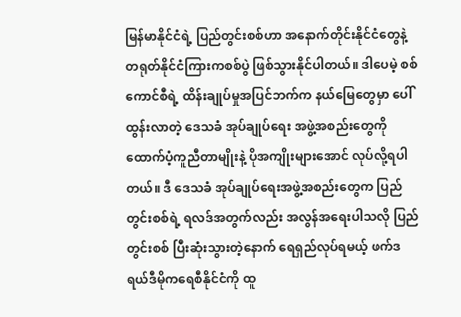မြန်မာနိုင်ငံရဲ့ ပြည်တွင်းစစ်ဟာ အနောက်တိုင်းနိုင်ငံတွေနဲ့ တရုတ်နိုင်ငံကြားကစစ်ပွဲ ဖြစ်သွားနိုင်ပါတယ်။ ဒါပေမဲ့ စစ်ကောင်စီရဲ့ ထိန်းချုပ်မှုအပြင်ဘက်က နယ်မြေတွေမှာ ပေါ်ထွန်းလာတဲ့ ဒေသခံ အုပ်ချုပ်ရေး အဖွဲ့အစည်းတွေကို ထောက်ပံ့ကူညီတာမျိုးနဲ့ ပိုအကျိုးများအောင် လုပ်လို့ရပါတယ်။ ဒီ ဒေသခံ အုပ်ချုပ်ရေးအဖွဲ့အစည်းတွေက ပြည်တွင်းစစ်ရဲ့ ရလဒ်အတွက်လည်း အလွန်အရေးပါသလို ပြည်တွင်းစစ် ပြီးဆုံးသွားတဲ့နောက် ရေရှည်လုပ်ရမယ့် ဖက်ဒရယ်ဒီမိုကရေစီနိုင်ငံကို ထူ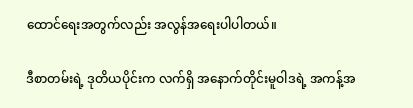ထောင်ရေးအတွက်လည်း အလွန်အရေးပါပါတယ်။

ဒီစာတမ်းရဲ့ ဒုတိယပိုင်းက လက်ရှိ အနောက်တိုင်းမူဝါဒရဲ့ အကန့်အ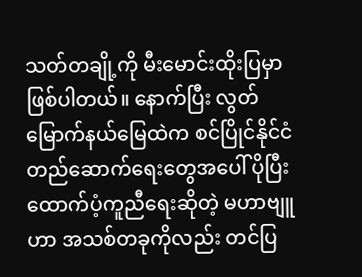သတ်တချို့ကို မီးမောင်းထိုးပြမှာ ဖြစ်ပါတယ်။ နောက်ပြီး လွတ်မြောက်နယ်မြေထဲက စင်ပြိုင်နိုင်ငံ တည်ဆောက်ရေးတွေအပေါ် ပိုပြီး ထောက်ပံ့ကူညီရေးဆိုတဲ့ မဟာဗျူဟာ အသစ်တခုကိုလည်း တင်ပြ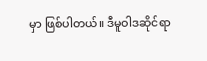မှာ ဖြစ်ပါတယ်။ ဒီမူဝါဒဆိုင်ရာ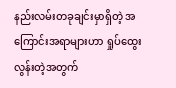နည်းလမ်းတခုချင်းမှာရှိတဲ့ အကြောင်းအရာများဟာ ရှုပ်ထွေးလွန်းတဲ့အတွက်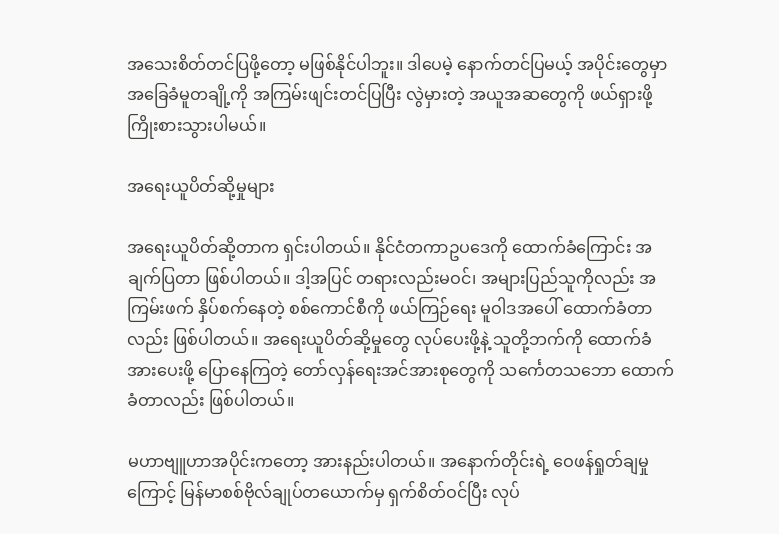အသေးစိတ်တင်ပြဖို့တော့ မဖြစ်နိုင်ပါဘူး။ ဒါပေမဲ့ နောက်တင်ပြမယ့် အပိုင်းတွေမှာ အခြေခံမူတချို့ကို အကြမ်းဖျင်းတင်ပြပြီး လွဲမှားတဲ့ အယူအဆတွေကို ဖယ်ရှားဖို့ ကြိုးစားသွားပါမယ်။

အရေးယူပိတ်ဆို့မှုများ

အရေးယူပိတ်ဆို့တာက ရှင်းပါတယ်။ နိုင်ငံတကာဥပဒေကို ထောက်ခံကြောင်း အချက်ပြတာ ဖြစ်ပါတယ်။ ဒါ့အပြင် တရားလည်းမဝင်၊ အများပြည်သူကိုလည်း အကြမ်းဖက် နှိပ်စက်နေတဲ့ စစ်ကောင်စီကို ဖယ်ကြဉ်ရေး မူဝါဒအပေါ် ထောက်ခံတာလည်း ဖြစ်ပါတယ်။ အရေးယူပိတ်ဆို့မှုတွေ လုပ်ပေးဖို့နဲ့ သူတို့ဘက်ကို ထောက်ခံအားပေးဖို့ ပြောနေကြတဲ့ တော်လှန်ရေးအင်အားစုတွေကို သင်္ကေတသဘော ထောက်ခံတာလည်း ဖြစ်ပါတယ်။

မဟာဗျူဟာအပိုင်းကတော့ အားနည်းပါတယ်။ အနောက်တိုင်းရဲ့ ဝေဖန်ရှုတ်ချမှုကြောင့် မြန်မာစစ်ဗိုလ်ချုပ်တယောက်မှ ရှက်စိတ်ဝင်ပြီး လုပ်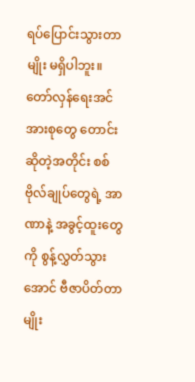ရပ်ပြောင်းသွားတာမျိုး မရှိပါဘူး။ တော်လှန်ရေးအင်အားစုတွေ တောင်းဆိုတဲ့အတိုင်း စစ်ဗိုလ်ချုပ်တွေရဲ့ အာဏာနဲ့ အခွင့်ထူးတွေကို စွန့်လွှတ်သွားအောင် ဗီဇာပိတ်တာမျိုး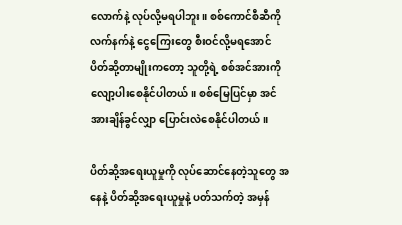လောက်နဲ့ လုပ်လို့မရပါဘူး။ စစ်ကောင်စီဆီကို လက်နက်နဲ့ ငွေကြေးတွေ စီးဝင်လို့မရအောင် ပိတ်ဆို့တာမျိုးကတော့ သူတို့ရဲ့ စစ်အင်အားကို လျော့ပါးစေနိုင်ပါတယ်။ စစ်မြေပြင်မှာ အင်အားချိန်ခွင်လျှာ ပြောင်းလဲစေနိုင်ပါတယ်။

ပိတ်ဆို့အရေးယူမှုကို လုပ်ဆောင်နေတဲ့သူတွေ အနေနဲ့ ပိတ်ဆို့အရေးယူမှုနဲ့ ပတ်သက်တဲ့ အမှန်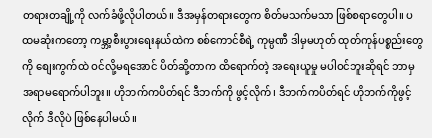တရားတချို့ကို လက်ခံဖို့လိုပါတယ်။ ဒီအမှန်တရားတွေက စိတ်မသက်မသာ ဖြစ်စရာတွေပါ။ ပထမဆုံးကတော့ ကမ္ဘာ့စီးပွားရေးနယ်ထဲက စစ်ကောင်စီရဲ့ ကုမ္ပဏီ ဒါမှမဟုတ် ထုတ်ကုန်ပစ္စည်းတွေကို စျေးကွက်ထဲ ဝင်လို့မရအောင် ပိတ်ဆို့တာက ထိရောက်တဲ့ အရေးယူမှု မပါဝင်ဘူးဆိုရင် ဘာမှ အရာမရောက်ပါဘူး။ ဟိုဘက်ကပိတ်ရင် ဒီဘက်ကို ဖွင့်လိုက်၊ ဒီဘက်ကပိတ်ရင် ဟိုဘက်ကိုဖွင့်လိုက် ဒီလိုပဲ ဖြစ်နေပါမယ်။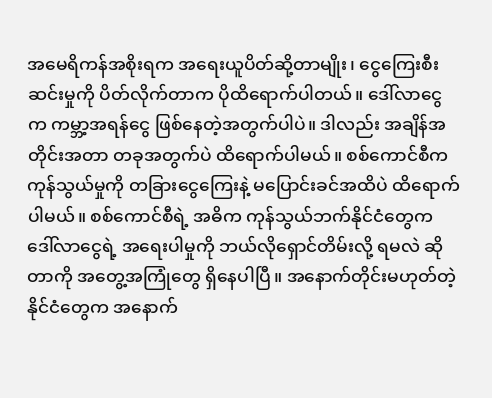အမေရိကန်အစိုးရက အရေးယူပိတ်ဆို့တာမျိုး၊ ငွေကြေးစီးဆင်းမှုကို ပိတ်လိုက်တာက ပိုထိရောက်ပါတယ်။ ဒေါ်လာငွေက ကမ္ဘာ့အရန်ငွေ ဖြစ်နေတဲ့အတွက်ပါပဲ။ ဒါလည်း အချိန်အတိုင်းအတာ တခုအတွက်ပဲ ထိရောက်ပါမယ်။ စစ်ကောင်စီက ကုန်သွယ်မှုကို တခြားငွေကြေးနဲ့ မပြောင်းခင်အထိပဲ ထိရောက်ပါမယ်။ စစ်ကောင်စီရဲ့ အဓိက ကုန်သွယ်ဘက်နိုင်ငံတွေက ဒေါ်လာငွေရဲ့ အရေးပါမှုကို ဘယ်လိုရှောင်တိမ်းလို့ ရမလဲ ဆိုတာကို အတွေ့အကြုံတွေ ရှိနေပါပြီ။ အနောက်တိုင်းမဟုတ်တဲ့ နိုင်ငံတွေက အနောက်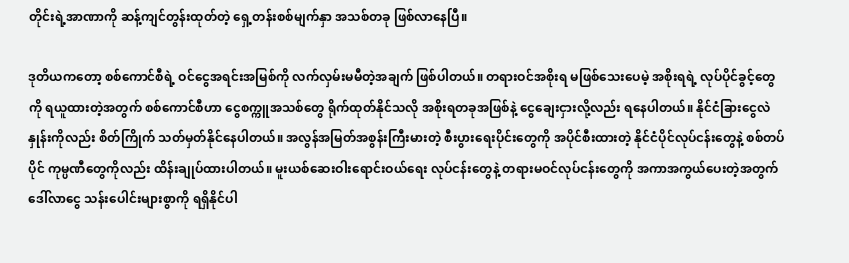တိုင်းရဲ့အာဏာကို ဆန့်ကျင်တွန်းထုတ်တဲ့ ရှေ့တန်းစစ်မျက်နှာ အသစ်တခု ဖြစ်လာနေပြီ။

ဒုတိယကတော့ စစ်ကောင်စီရဲ့ ဝင်ငွေအရင်းအမြစ်ကို လက်လှမ်းမမီတဲ့အချက် ဖြစ်ပါတယ်။ တရားဝင်အစိုးရ မဖြစ်သေးပေမဲ့ အစိုးရရဲ့ လုပ်ပိုင်ခွင့်တွေကို ရယူထားတဲ့အတွက် စစ်ကောင်စီဟာ ငွေစက္ကူအသစ်တွေ ရိုက်ထုတ်နိုင်သလို အစိုးရတခုအဖြစ်နဲ့ ငွေချေးငှားလို့လည်း ရနေပါတယ်။ နိုင်ငံခြားငွေလဲနှုန်းကိုလည်း စိတ်ကြိုက် သတ်မှတ်နိုင်နေပါတယ်။ အလွန်အမြတ်အစွန်းကြီးမားတဲ့ စီးပွားရေးပိုင်းတွေကို အပိုင်စီးထားတဲ့ နိုင်ငံပိုင်လုပ်ငန်းတွေနဲ့ စစ်တပ်ပိုင် ကုမ္ပဏီတွေကိုလည်း ထိန်းချုပ်ထားပါတယ်။ မူးယစ်ဆေးဝါးရောင်းဝယ်ရေး လုပ်ငန်းတွေနဲ့ တရားမဝင်လုပ်ငန်းတွေကို အကာအကွယ်ပေးတဲ့အတွက် ဒေါ်လာငွေ သန်းပေါင်းများစွာကို ရရှိနိုင်ပါ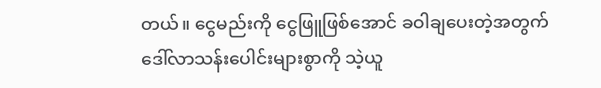တယ်။ ငွေမည်းကို ငွေဖြူဖြစ်အောင် ခဝါချပေးတဲ့အတွက် ဒေါ်လာသန်းပေါင်းများစွာကို သဲ့ယူ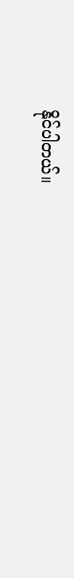နိုင်ပါတယ်။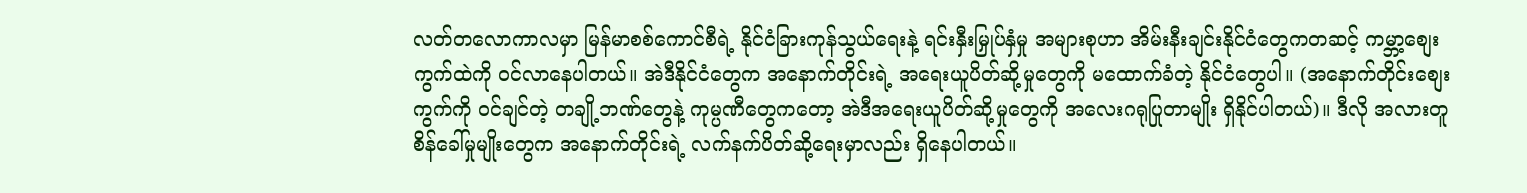လတ်တလောကာလမှာ မြန်မာစစ်ကောင်စီရဲ့ နိုင်ငံခြားကုန်သွယ်ရေးနဲ့ ရင်းနှီးမြှုပ်နှံမှု အများစုဟာ အိမ်းနီးချင်းနိုင်ငံတွေကတဆင့် ကမ္ဘာ့စျေးကွက်ထဲကို ဝင်လာနေပါတယ်။ အဲဒီနိုင်ငံတွေက အနောက်တိုင်းရဲ့ အရေးယူပိတ်ဆို့မှုတွေကို မထောက်ခံတဲ့ နိုင်ငံတွေပါ။ (အနောက်တိုင်းစျေးကွက်ကို ဝင်ချင်တဲ့ တချို့ဘဏ်တွေနဲ့ ကုမ္ပဏီတွေကတော့ အဲဒီအရေးယူပိတ်ဆို့မှုတွေကို အလေးဂရုပြုတာမျိုး ရှိနိုင်ပါတယ်)။ ဒီလို အလားတူ စိန်ခေါ်မှုမျိုးတွေက အနောက်တိုင်းရဲ့ လက်နက်ပိတ်ဆို့ရေးမှာလည်း ရှိနေပါတယ်။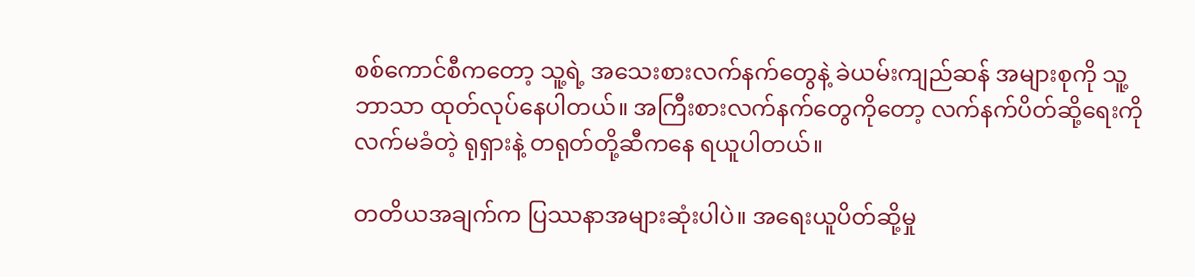စစ်ကောင်စီကတော့ သူ့ရဲ့ အသေးစားလက်နက်တွေနဲ့ ခဲယမ်းကျည်ဆန် အများစုကို သူ့ဘာသာ ထုတ်လုပ်နေပါတယ်။ အကြီးစားလက်နက်တွေကိုတော့ လက်နက်ပိတ်ဆို့ရေးကို လက်မခံတဲ့ ရုရှားနဲ့ တရုတ်တို့ဆီကနေ ရယူပါတယ်။

တတိယအချက်က ပြဿနာအများဆုံးပါပဲ။ အရေးယူပိတ်ဆို့မှု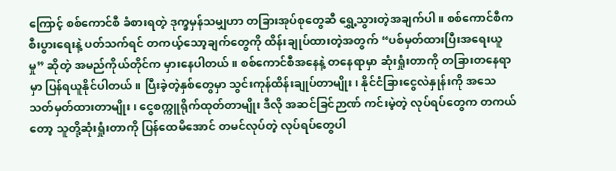ကြောင့် စစ်ကောင်စီ ခံစားရတဲ့ ဒုက္ခမှန်သမျှဟာ တခြားအုပ်စုတွေဆီ ရွှေ့သွားတဲ့အချက်ပါ။ စစ်ကောင်စီက စီးပွားရေးနဲ့ ပတ်သက်ရင် တကယ့်သော့ချက်တွေကို ထိန်းချုပ်ထားတဲ့အတွက် “ပစ်မှတ်ထားပြီးအရေးယူမှု” ဆိုတဲ့ အမည်ကိုယ်တိုင်က မှားနေပါတယ်။ စစ်ကောင်စီအနေနဲ့ တနေရာမှာ ဆုံးရှုံးတာကို တခြားတနေရာမှာ ပြန်ရယူနိုင်ပါတယ်။ ပြီးခဲ့တဲ့နှစ်တွေမှာ သွင်းကုန်ထိန်းချုပ်တာမျိုး၊ နိုင်ငံခြားငွေလဲနှုန်းကို အသေသတ်မှတ်ထားတာမျိုး၊ ငွေစက္ကူရိုက်ထုတ်တာမျိုး ဒီလို အဆင်ခြင်ဉာဏ် ကင်းမဲ့တဲ့ လုပ်ရပ်တွေက တကယ်တော့ သူတို့ဆုံးရှုံးတာကို ပြန်ထေမိအောင် တမင်လုပ်တဲ့ လုပ်ရပ်တွေပါ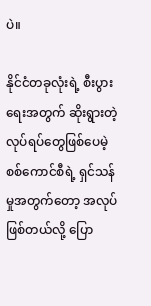ပဲ။

နိုင်ငံတခုလုံးရဲ့ စီးပွားရေးအတွက် ဆိုးရွားတဲ့လုပ်ရပ်တွေဖြစ်ပေမဲ့ စစ်ကောင်စီရဲ့ ရှင်သန်မှုအတွက်တော့ အလုပ်ဖြစ်တယ်လို့ ပြော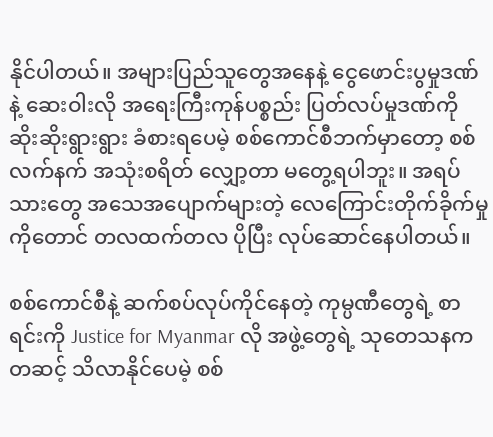နိုင်ပါတယ်။ အများပြည်သူတွေအနေနဲ့ ငွေဖောင်းပွမှုဒဏ်နဲ့ ဆေးဝါးလို အရေးကြီးကုန်ပစ္စည်း ပြတ်လပ်မှုဒဏ်ကို ဆိုးဆိုးရွားရွား ခံစားရပေမဲ့ စစ်ကောင်စီဘက်မှာတော့ စစ်လက်နက် အသုံးစရိတ် လျှော့တာ မတွေ့ရပါဘူး။ အရပ်သားတွေ အသေအပျောက်များတဲ့ လေကြောင်းတိုက်ခိုက်မှုကိုတောင် တလထက်တလ ပိုပြီး လုပ်ဆောင်နေပါတယ်။

စစ်ကောင်စီနဲ့ ဆက်စပ်လုပ်ကိုင်နေတဲ့ ကုမ္ပဏီတွေရဲ့ စာရင်းကို Justice for Myanmar လို အဖွဲ့တွေရဲ့ သုတေသနကတဆင့် သိလာနိုင်ပေမဲ့ စစ်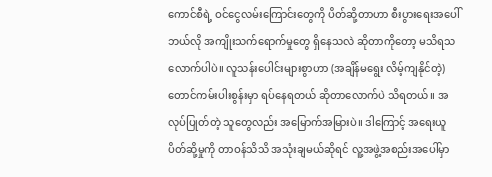ကောင်စီရဲ့ ဝင်ငွေလမ်းကြောင်းတွေကို ပိတ်ဆို့တာဟာ စီးပွားရေးအပေါ် ဘယ်လို အကျိုးသက်ရောက်မှုတွေ ရှိနေသလဲ ဆိုတာကိုတော့ မသိရသလောက်ပါပဲ။ လူသန်းပေါင်းများစွာဟာ (အချိန်မရွေး လိမ့်ကျနိုင်တဲ့) တောင်ကမ်းပါးစွန်းမှာ ရပ်နေရတယ် ဆိုတာလောက်ပဲ သိရတယ်။ အလုပ်ပြုတ်တဲ့ သူတွေလည်း အမြောက်အမြားပဲ။ ဒါကြောင့် အရေးယူပိတ်ဆို့မှုကို တာဝန်သိသိ အသုံးချမယ်ဆိုရင် လူ့အဖွဲ့အစည်းအပေါ်မှာ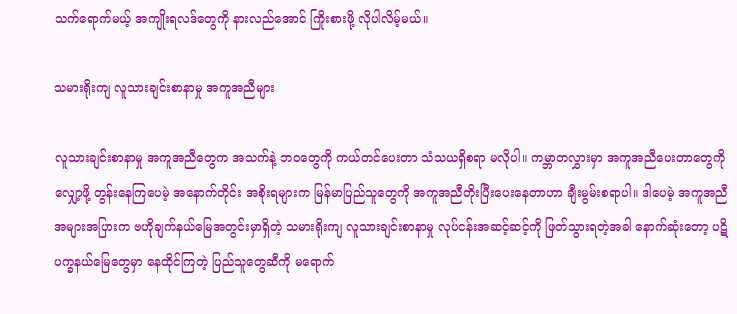သက်ရောက်မယ့် အကျိုးရလဒ်တွေကို နားလည်အောင် ကြိုးစားဖို့ လိုပါလိမ့်မယ်။

သမားရိုးကျ လူသားချင်းစာနာမှု အကူအညီများ

လူသားချင်းစာနာမှု အကူအညီတွေက အသက်နဲ့ ဘဝတွေကို ကယ်တင်ပေးတာ သံသယရှိစရာ မလိုပါ။ ကမ္ဘာတလွှားမှာ အကူအညီပေးတာတွေကို လျှော့ဖို့ တွန်းနေကြပေမဲ့ အနောက်တိုင်း အစိုးရများက မြန်မာပြည်သူတွေကို အကူအညီတိုးပြီးပေးနေတာဟာ ချီးမွမ်းစရာပါ။ ဒါပေမဲ့ အကူအညီ အများအပြားက ဗဟိုချက်နယ်မြေအတွင်းမှာရှိတဲ့ သမားရိုးကျ လူသားချင်းစာနာမှု လုပ်ငန်းအဆင့်ဆင့်ကို ဖြတ်သွားရတဲ့အခါ နောက်ဆုံးတော့ ပဋိပက္ခနယ်မြေတွေမှာ နေထိုင်ကြတဲ့ ပြည်သူတွေဆီကို မရောက်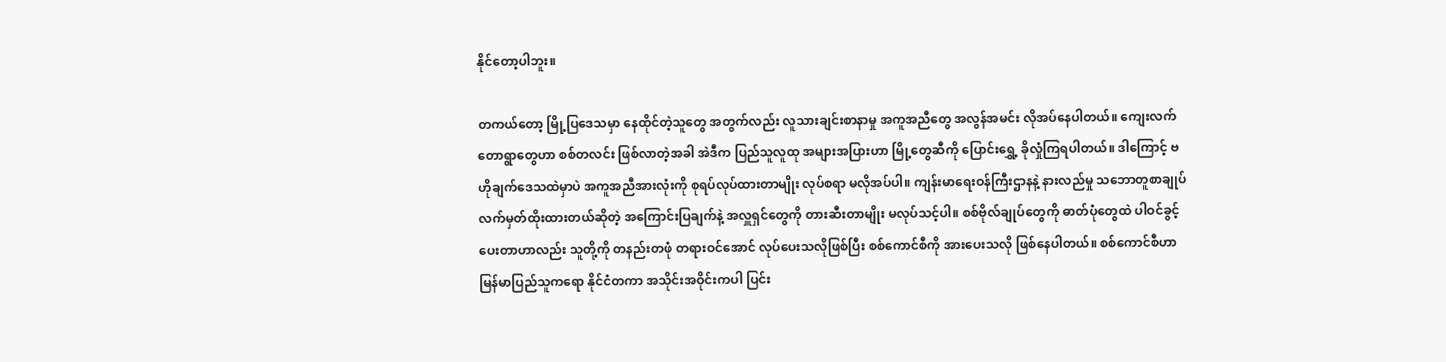နိုင်တော့ပါဘူး။

တကယ်တော့ မြို့ပြဒေသမှာ နေထိုင်တဲ့သူတွေ အတွက်လည်း လူသားချင်းစာနာမှု အကူအညီတွေ အလွန်အမင်း လိုအပ်နေပါတယ်။ ကျေးလက်တောရွာတွေဟာ စစ်တလင်း ဖြစ်လာတဲ့အခါ အဲဒီက ပြည်သူလူထု အများအပြားဟာ မြို့တွေဆီကို ပြောင်းရွှေ့ ခိုလှုံကြရပါတယ်။ ဒါကြောင့် ဗဟိုချက်ဒေသထဲမှာပဲ အကူအညီအားလုံးကို စုရပ်လုပ်ထားတာမျိုး လုပ်စရာ မလိုအပ်ပါ။ ကျန်းမာရေးဝန်ကြီးဌာနနဲ့ နားလည်မှု သဘောတူစာချုပ် လက်မှတ်ထိုးထားတယ်ဆိုတဲ့ အကြောင်းပြချက်နဲ့ အလှူရှင်တွေကို တားဆီးတာမျိုး မလုပ်သင့်ပါ။ စစ်ဗိုလ်ချုပ်တွေကို ဓာတ်ပုံတွေထဲ ပါဝင်ခွင့်ပေးတာဟာလည်း သူတို့ကို တနည်းတဖုံ တရားဝင်အောင် လုပ်ပေးသလိုဖြစ်ပြီး စစ်ကောင်စီကို အားပေးသလို ဖြစ်နေပါတယ်။ စစ်ကောင်စီဟာ မြန်မာပြည်သူကရော နိုင်ငံတကာ အသိုင်းအဝိုင်းကပါ ပြင်း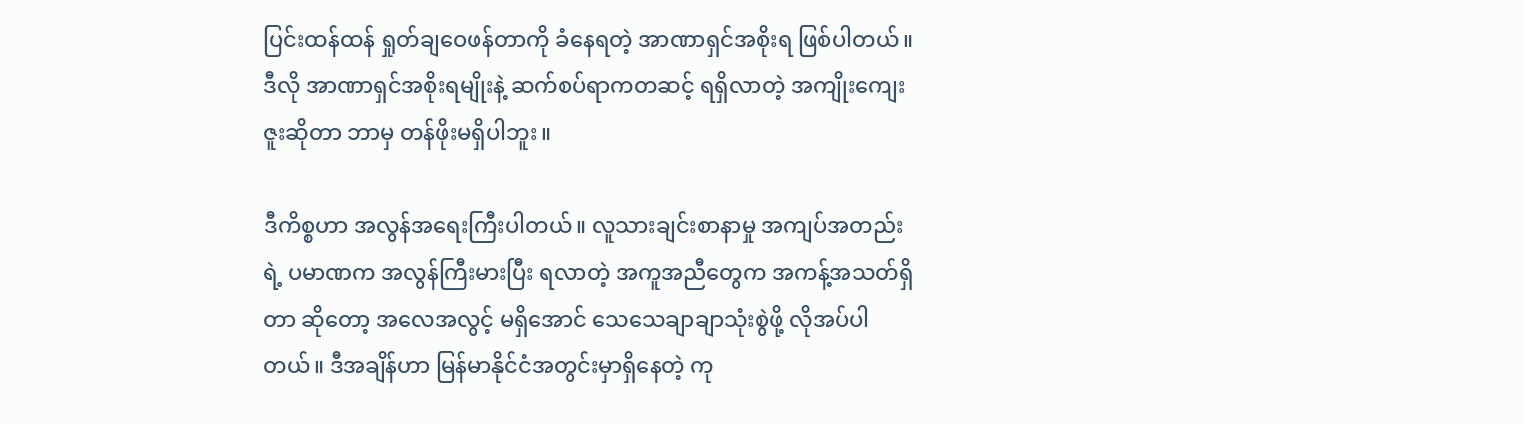ပြင်းထန်ထန် ရှုတ်ချဝေဖန်တာကို ခံနေရတဲ့ အာဏာရှင်အစိုးရ ဖြစ်ပါတယ်။ ဒီလို အာဏာရှင်အစိုးရမျိုးနဲ့ ဆက်စပ်ရာကတဆင့် ရရှိလာတဲ့ အကျိုးကျေးဇူးဆိုတာ ဘာမှ တန်ဖိုးမရှိပါဘူး။

ဒီကိစ္စဟာ အလွန်အရေးကြီးပါတယ်။ လူသားချင်းစာနာမှု အကျပ်အတည်းရဲ့ ပမာဏက အလွန်ကြီးမားပြီး ရလာတဲ့ အကူအညီတွေက အကန့်အသတ်ရှိတာ ဆိုတော့ အလေအလွင့် မရှိအောင် သေသေချာချာသုံးစွဲဖို့ လိုအပ်ပါတယ်။ ဒီအချိန်ဟာ မြန်မာနိုင်ငံအတွင်းမှာရှိနေတဲ့ ကု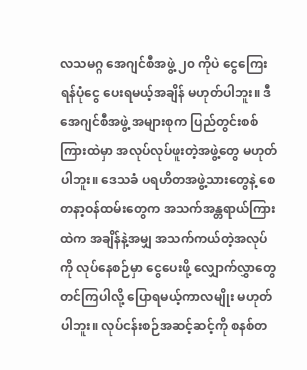လသမဂ္ဂ အေဂျင်စီအဖွဲ့ ၂၀ ကိုပဲ ငွေကြေးရန်ပုံငွေ ပေးရမယ့်အချိန် မဟုတ်ပါဘူး။ ဒီအေဂျင်စီအဖွဲ့ အများစုက ပြည်တွင်းစစ်ကြားထဲမှာ အလုပ်လုပ်ဖူးတဲ့အဖွဲ့တွေ မဟုတ်ပါဘူး။ ဒေသခံ ပရဟိတအဖွဲ့သားတွေနဲ့ စေတနာ့ဝန်ထမ်းတွေက အသက်အန္တရာယ်ကြားထဲက အချိန်နဲ့အမျှ အသက်ကယ်တဲ့အလုပ်ကို လုပ်နေစဉ်မှာ ငွေပေးဖို့ လျှောက်လွှာတွေ တင်ကြပါလို့ ပြောရမယ့်ကာလမျိုး မဟုတ်ပါဘူး။ လုပ်ငန်းစဉ်အဆင့်ဆင့်ကို စနစ်တ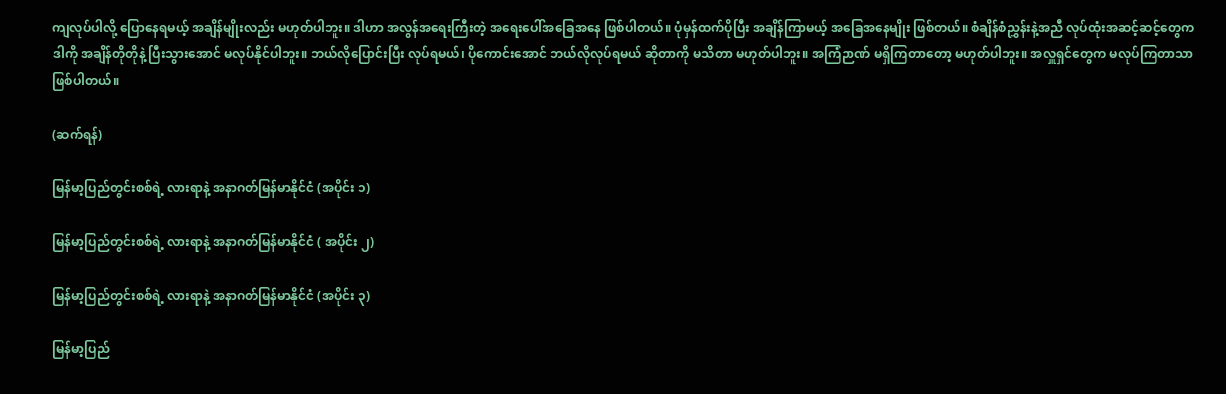ကျလုပ်ပါလို့ ပြောနေရမယ့် အချိန်မျိုးလည်း မဟုတ်ပါဘူး။ ဒါဟာ အလွန်အရေးကြီးတဲ့ အရေးပေါ်အခြေအနေ ဖြစ်ပါတယ်။ ပုံမှန်ထက်ပိုပြီး အချိန်ကြာမယ့် အခြေအနေမျိုး ဖြစ်တယ်။ စံချိန်စံညွှန်းနဲ့အညီ လုပ်ထုံးအဆင့်ဆင့်တွေက ဒါကို အချိန်တိုတိုနဲ့ ပြီးသွားအောင် မလုပ်နိုင်ပါဘူး။ ဘယ်လိုပြောင်းပြီး လုပ်ရမယ်၊ ပိုကောင်းအောင် ဘယ်လိုလုပ်ရမယ် ဆိုတာကို မသိတာ မဟုတ်ပါဘူး။ အကြံဉာဏ် မရှိကြတာတော့ မဟုတ်ပါဘူး။ အလှူရှင်တွေက မလုပ်ကြတာသာ ဖြစ်ပါတယ်။

(ဆက်ရန်)

မြန်မာ့ပြည်တွင်းစစ်ရဲ့ လားရာနဲ့ အနာဂတ်မြန်မာနိုင်ငံ (အပိုင်း ၁)

မြန်မာ့ပြည်တွင်းစစ်ရဲ့ လားရာနဲ့ အနာဂတ်မြန်မာနိုင်ငံ ( အပိုင်း ၂)

မြန်မာ့ပြည်တွင်းစစ်ရဲ့ လားရာနဲ့ အနာဂတ်မြန်မာနိုင်ငံ (အပိုင်း ၃)

မြန်မာ့ပြည်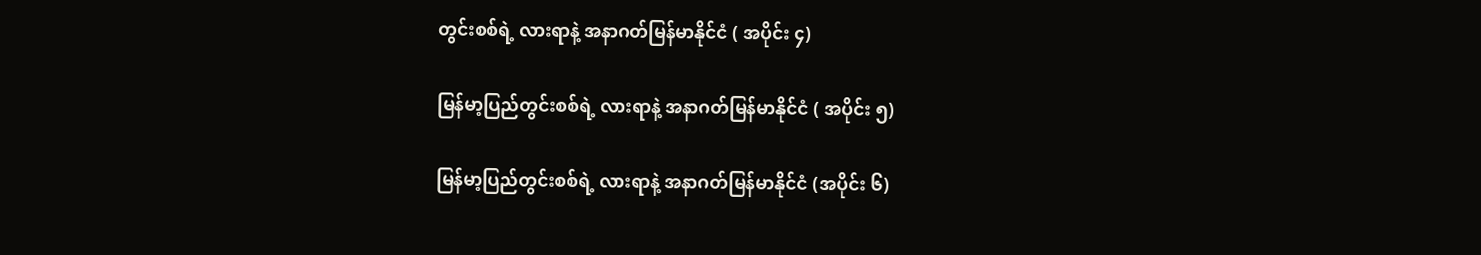တွင်းစစ်ရဲ့ လားရာနဲ့ အနာဂတ်မြန်မာနိုင်ငံ ( အပိုင်း ၄)

မြန်မာ့ပြည်တွင်းစစ်ရဲ့ လားရာနဲ့ အနာဂတ်မြန်မာနိုင်ငံ ( အပိုင်း ၅)

မြန်မာ့ပြည်တွင်းစစ်ရဲ့ လားရာနဲ့ အနာဂတ်မြန်မာနိုင်ငံ (အပိုင်း ၆)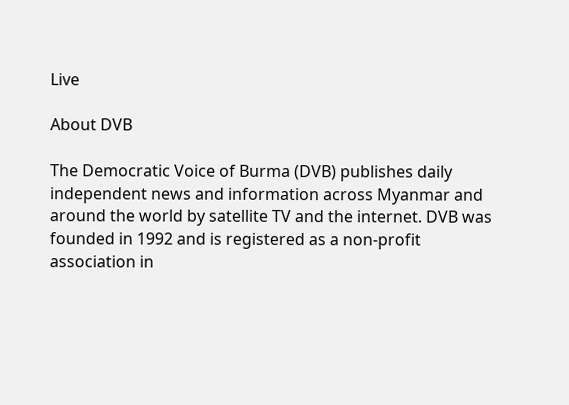Live

About DVB

The Democratic Voice of Burma (DVB) publishes daily independent news and information across Myanmar and around the world by satellite TV and the internet. DVB was founded in 1992 and is registered as a non-profit association in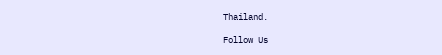Thailand.

Follow Us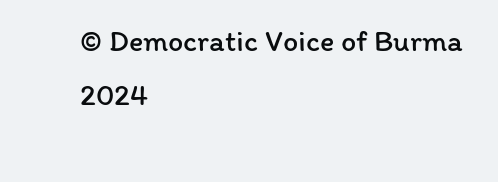© Democratic Voice of Burma 2024